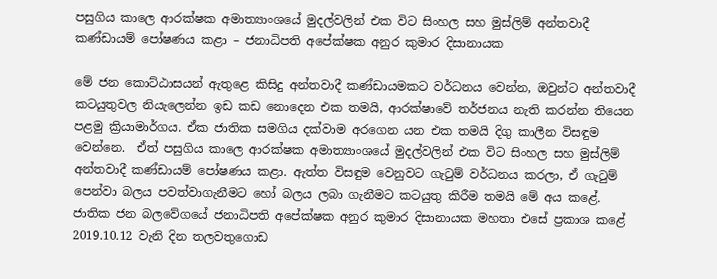පසුගිය කාලෙ ආරක්ෂක අමාත්‍යාංශයේ මුදල්වලින් එක විට සිංහල සහ මුස්ලිම් අන්තවාදී කණ්ඩායම් පෝෂණය කළා – ජනාධිපති අපේක්ෂක අනුර කුමාර දිසානායක

මේ ජන කොට්ඨාසයන් ඇතුළෙ කිසිදු අන්තවාදී කණ්ඩායමකට වර්ධනය වෙන්න, ඔවුන්ට අන්තවාදී කටයුතුවල නියැලෙන්න ඉඩ කඩ නොදෙන එක තමයි, ආරක්ෂාවේ තර්ජනය නැති කරන්න තියෙන පළමු ක්‍රියාමාර්ගය. ඒක ජාතික සමගිය දක්වාම අරගෙන යන එක තමයි දිගු කාලීන විසඳුම වෙන්නෙ.  ඒත් පසුගිය කාලෙ ආරක්ෂක අමාත්‍යාංශයේ මුදල්වලින් එක විට සිංහල සහ මුස්ලිම් අන්තවාදී කණ්ඩායම් පෝෂණය කළා. ඇත්ත විසඳුම වෙනුවට ගැටුම් වර්ධනය කරලා, ඒ ගැටුම් පෙන්වා බලය පවත්වාගැනීමට හෝ බලය ලබා ගැනීමට කටයුතු කිරීම තමයි මේ අය කළේ. ජාතික ජන බලවේගයේ ජනාධිපති අපේක්ෂක අනුර කුමාර දිසානායක මහතා එසේ ප්‍රකාශ කළේ  2019.10.12 වැනි දින තලවතුගොඩ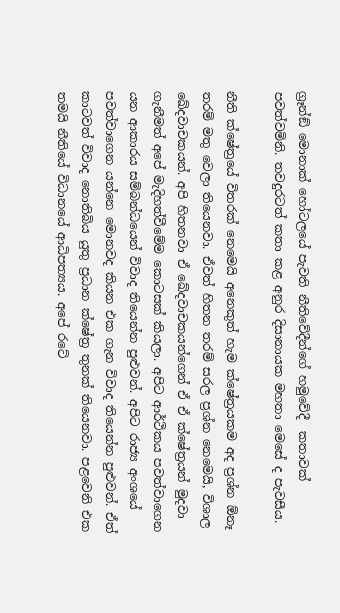ග්‍රෑන්ඞ් මොනාක් හෝටලයේ පැවති නීතිවේදීන්ගේ හමුවේදී  කතාවක් පවත්වමිනි. තවදුරටත් කතා කළ අනුර දිසානායක මහතා මෙසේ ද පැවසීය.

නීති ක්ෂේත්‍රයේ විතරක් නෙමෙයි අනෙකුත් හැම ක්ෂේත්‍රයකම අද ප්‍රශ්න ඕනෑ තරම් මතු වෙලා තියෙනවා. ඒවත් හිතන තරම් සරල ප්‍රශ්න නෙමෙයි, විශාල ඛේදවාචකයන්. අපි හිතනවා ඒ ඛේදවාචකයන්ගෙන් ඒ ඒ ක්ෂේත්‍රයන් මුදවා ගැනීමත් අපේ මැදිහත්වීමේම කොටසක් කියලා. අපිට ආර්ථිකය පවත්වාගෙන යන ආකාරය සම්බන්ධයෙන් විවාද තියෙන්න පුළුවන්. අපිට රාජ්‍ය අංශයේ පවත්වාගෙන යන්නෙ මොනවද කියන එක ගැන විවාද තියෙන්න පුළුවන්. ඒත් කාටවත් විවාද නොතිබිය යුතු ප්‍රධාන ක්ෂේත්‍ර තුනක් තියෙනවා. පළවෙනි එක තමයි නීතියේ විධානයේ ආධිපත්‍යය. අපේ රටේ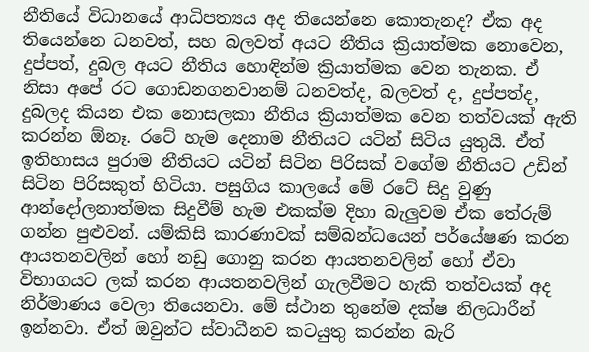නීතියේ විධානයේ ආධිපත්‍යය අද තියෙන්නෙ කොතැනද? ඒක අද තියෙන්නෙ ධනවත්, සහ බලවත් අයට නීතිය ක්‍රියාත්මක නොවෙන, දුප්පත්, දුබල අයට නීතිය හොඳින්ම ක්‍රියාත්මක වෙන තැනක. ඒ නිසා අපේ රට ගොඩනගනවානම් ධනවත්ද, බලවත් ද, දුප්පත්ද, දුබලද කියන එක නොසලකා නීතිය ක්‍රියාත්මක වෙන තත්වයක් ඇති කරන්න ඕනෑ. රටේ හැම දෙනාම නීතියට යටින් සිටිය යුතුයි. ඒත් ඉතිහාසය පුරාම නීතියට යටින් සිටින පිරිසක් වගේම නීතියට උඩින් සිටින පිරිසකුත් හිටියා. පසුගිය කාලයේ මේ රටේ සිදු වුණු ආන්දෝලනාත්මක සිදුවීම් හැම එකක්ම දිහා බැලුවම ඒක තේරුම් ගන්න පුළුවන්. යම්කිසි කාරණාවක් සම්බන්ධයෙන් පර්යේෂණ කරන ආයතනවලින් හෝ නඩු ගොනු කරන ආයතනවලින් හෝ ඒවා විභාගයට ලක් කරන ආයතනවලින් ගැලවීමට හැකි තත්වයක් අද නිර්මාණය වෙලා තියෙනවා. මේ ස්ථාන තුනේම දක්ෂ නිලධාරීන් ඉන්නවා. ඒත් ඔවුන්ට ස්වාධීනව කටයුතු කරන්න බැරි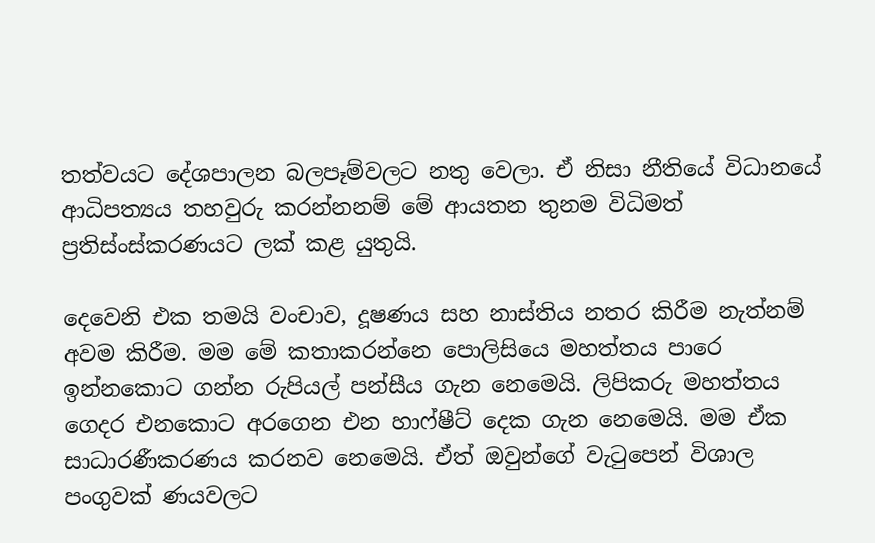තත්වයට දේශපාලන බලපෑම්වලට නතු වෙලා. ඒ නිසා නීතියේ විධානයේ ආධිපත්‍යය තහවුරු කරන්නනම් මේ ආයතන තුනම විධිමත් ප්‍රතිස්ංස්කරණයට ලක් කළ යුතුයි.

දෙවෙනි එක තමයි වංචාව, දූෂණය සහ නාස්තිය නතර කිරීම නැත්නම් අවම කිරීම. මම මේ කතාකරන්නෙ පොලිසියෙ මහත්තය පාරෙ ඉන්නකොට ගන්න රුපියල් පන්සීය ගැන නෙමෙයි. ලිපිකරු මහත්තය ගෙදර එනකොට අරගෙන එන හාෆ්ෂීට් දෙක ගැන නෙමෙයි. මම ඒක සාධාරණීකරණය කරනව නෙමෙයි. ඒත් ඔවුන්ගේ වැටුපෙන් විශාල පංගුවක් ණයවලට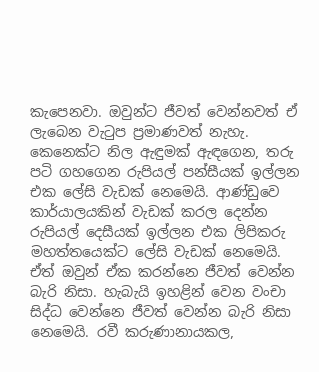කැපෙනවා. ඔවුන්ට ජීවත් වෙන්නවත් ඒ ලැබෙන වැටුප ප්‍රමාණවත් නැහැ. කෙනෙක්ට නිල ඇඳුමක් ඇඳගෙන, තරු පටි ගහගෙන රුපියල් පන්සීයක් ඉල්ලන එක ලේසි වැඩක් නෙමෙයි. ආණ්ඩුවෙ කාර්යාලයකින් වැඩක් කරල දෙන්න රුපියල් දෙසීයක් ඉල්ලන එක ලිපිකරු මහත්තයෙක්ට ලේසි වැඩක් නෙමෙයි. ඒත් ඔවුන් ඒක කරන්නෙ ජීවත් වෙන්න බැරි නිසා. හැබැයි ඉහළින් වෙන වංචා සිද්ධ වෙන්නෙ ජීවත් වෙන්න බැරි නිසා නෙමෙයි. රවී කරුණානායකල,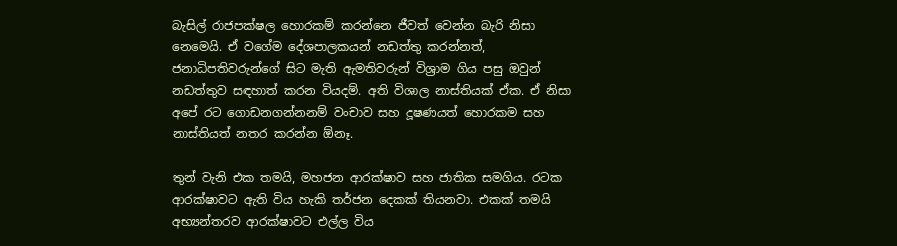බැසිල් රාජපක්ෂල හොරකම් කරන්නෙ ජීවත් වෙන්න බැරි නිසා නෙමෙයි. ඒ වගේම දේශපාලකයන් නඩත්තු කරන්නත්, ජනාධිපතිවරුන්ගේ සිට මැති ඇමතිවරුන් විශ්‍රාම ගිය පසු ඔවුන් නඩත්තුව සඳහාත් කරන වියදම්. අති විශාල නාස්තියක් ඒක. ඒ නිසා අපේ රට ගොඩනගන්නනම් වංචාව සහ දූෂණයත් හොරකම සහ නාස්තියත් නතර කරන්න ඕනෑ.

තුන් වැනි එක තමයි, මහජන ආරක්ෂාව සහ ජාතික සමගිය. රටක ආරක්ෂාවට ඇති විය හැකි තර්ජන දෙකක් තියනවා. එකක් තමයි අභ්‍යන්තරව ආරක්ෂාවට එල්ල විය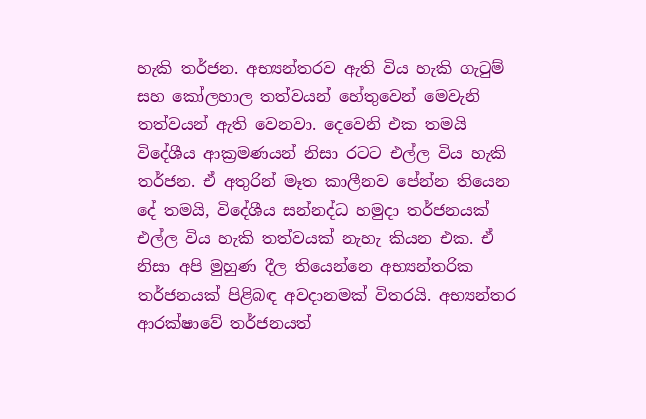හැකි තර්ජන. අභ්‍යන්තරව ඇති විය හැකි ගැටුම් සහ කෝලහාල තත්වයන් හේතුවෙන් මෙවැනි තත්වයන් ඇති වෙනවා. දෙවෙනි එක තමයි විදේශීය ආක්‍රමණයන් නිසා රටට එල්ල විය හැකි තර්ජන. ඒ අතුරින් මෑත කාලීනව පේන්න තියෙන දේ තමයි, විදේශීය සන්නද්ධ හමුදා තර්ජනයක් එල්ල විය හැකි තත්වයක් නැහැ කියන එක. ඒ නිසා අපි මුහුණ දීල තියෙන්නෙ අභ්‍යන්තරික තර්ජනයක් පිළිබඳ අවදානමක් විතරයි. අභ්‍යන්තර ආරක්ෂාවේ තර්ජනයත්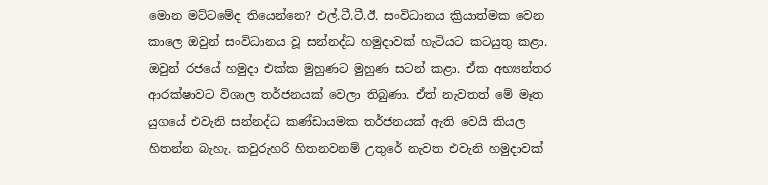මොන මට්ටමේද තියෙන්නෙ? එල්.ටී.ටී.ඊ. සංවිධානය ක්‍රියාත්මක වෙන කාලෙ ඔවුන් සංවිධානය වූ සන්නද්ධ හමුදාවක් හැටියට කටයුතු කළා. ඔවුන් රජයේ හමුදා එක්ක මුහුණට මුහුණ සටන් කළා. ඒක අභ්‍යන්තර ආරක්ෂාවට විශාල තර්ජනයක් වෙලා තිබුණා. ඒත් නැවතත් මේ මෑත යුගයේ එවැනි සන්නද්ධ කණ්ඩායමක තර්ජනයක් ඇති වෙයි කියල හිතන්න බැහැ. කවුරුහරි හිතනවනම් උතුරේ නැවත එවැනි හමුදාවක්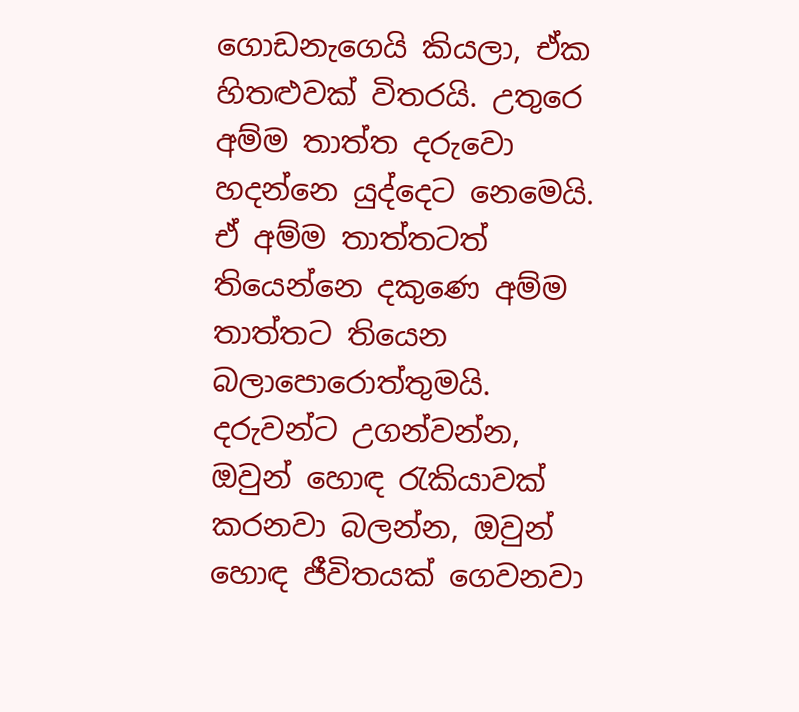ගොඩනැගෙයි කියලා, ඒක හිතළුවක් විතරයි. උතුරෙ අම්ම තාත්ත දරුවො හදන්නෙ යුද්දෙට නෙමෙයි. ඒ අම්ම තාත්තටත් තියෙන්නෙ දකුණෙ අම්ම තාත්තට තියෙන බලාපොරොත්තුමයි. දරුවන්ට උගන්වන්න, ඔවුන් හොඳ රැකියාවක් කරනවා බලන්න, ඔවුන් හොඳ ජීවිතයක් ගෙවනවා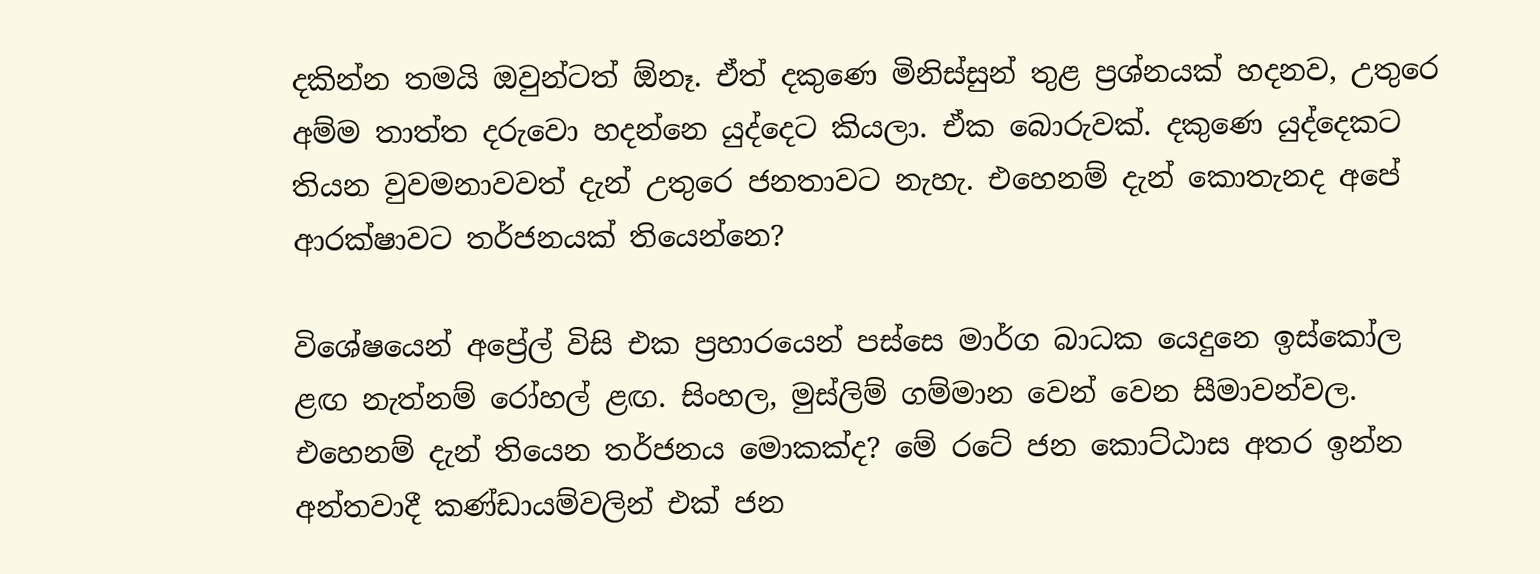දකින්න තමයි ඔවුන්ටත් ඕනෑ. ඒත් දකුණෙ මිනිස්සුන් තුළ ප්‍රශ්නයක් හදනව, උතුරෙ අම්ම තාත්ත දරුවො හදන්නෙ යුද්දෙට කියලා. ඒක බොරුවක්. දකුණෙ යුද්දෙකට තියන වුවමනාවවත් දැන් උතුරෙ ජනතාවට නැහැ. එහෙනම් දැන් කොතැනද අපේ ආරක්ෂාවට තර්ජනයක් තියෙන්නෙ?

විශේෂයෙන් අප්‍රේල් විසි එක ප්‍රහාරයෙන් පස්සෙ මාර්ග බාධක යෙදුනෙ ඉස්කෝල ළඟ නැත්නම් රෝහල් ළඟ. සිංහල, මුස්ලිම් ගම්මාන වෙන් වෙන සීමාවන්වල. එහෙනම් දැන් තියෙන තර්ජනය මොකක්ද? මේ රටේ ජන කොට්ඨාස අතර ඉන්න අන්තවාදී කණ්ඩායම්වලින් එක් ජන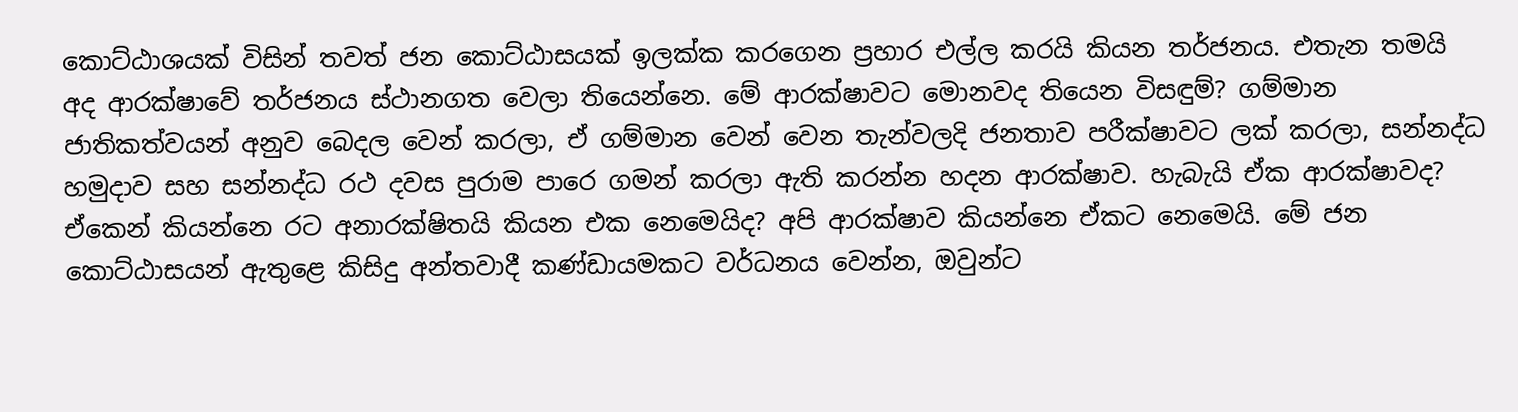කොට්ඨාශයක් විසින් තවත් ජන කොට්ඨාසයක් ඉලක්ක කරගෙන ප්‍රහාර එල්ල කරයි කියන තර්ජනය. එතැන තමයි අද ආරක්ෂාවේ තර්ජනය ස්ථානගත වෙලා තියෙන්නෙ. මේ ආරක්ෂාවට මොනවද තියෙන විසඳුම්? ගම්මාන ජාතිකත්වයන් අනුව බෙදල වෙන් කරලා, ඒ ගම්මාන වෙන් වෙන තැන්වලදි ජනතාව පරීක්ෂාවට ලක් කරලා, සන්නද්ධ හමුදාව සහ සන්නද්ධ රථ දවස පුරාම පාරෙ ගමන් කරලා ඇති කරන්න හදන ආරක්ෂාව. හැබැයි ඒක ආරක්ෂාවද? ඒකෙන් කියන්නෙ රට අනාරක්ෂිතයි කියන එක නෙමෙයිද? අපි ආරක්ෂාව කියන්නෙ ඒකට නෙමෙයි. මේ ජන කොට්ඨාසයන් ඇතුළෙ කිසිදු අන්තවාදී කණ්ඩායමකට වර්ධනය වෙන්න, ඔවුන්ට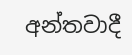අන්තවාදී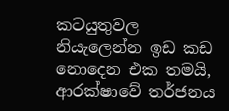කටයුතුවල නියැලෙන්න ඉඩ කඩ නොදෙන එක තමයි, ආරක්ෂාවේ තර්ජනය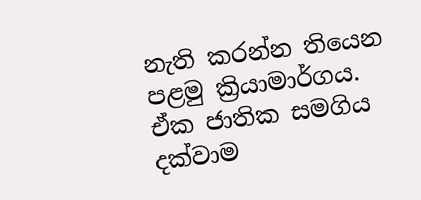නැති කරන්න තියෙන පළමු ක්‍රියාමාර්ගය. ඒක ජාතික සමගිය දක්වාම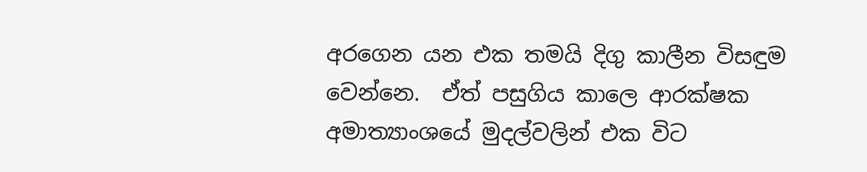අරගෙන යන එක තමයි දිගු කාලීන විසඳුම වෙන්නෙ.  ඒත් පසුගිය කාලෙ ආරක්ෂක අමාත්‍යාංශයේ මුදල්වලින් එක විට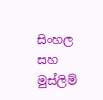සිංහල සහ මුස්ලිම්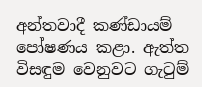අන්තවාදී කණ්ඩායම් පෝෂණය කළා. ඇත්ත විසඳුම වෙනුවට ගැටුම්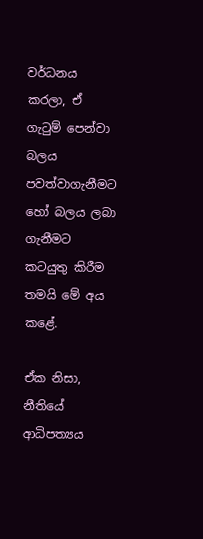වර්ධනය කරලා, ඒ ගැටුම් පෙන්වා බලය පවත්වාගැනීමට හෝ බලය ලබා ගැනීමට කටයුතු කිරීම තමයි මේ අය කළේ.

ඒක නිසා, නීතියේ ආධිපත්‍යය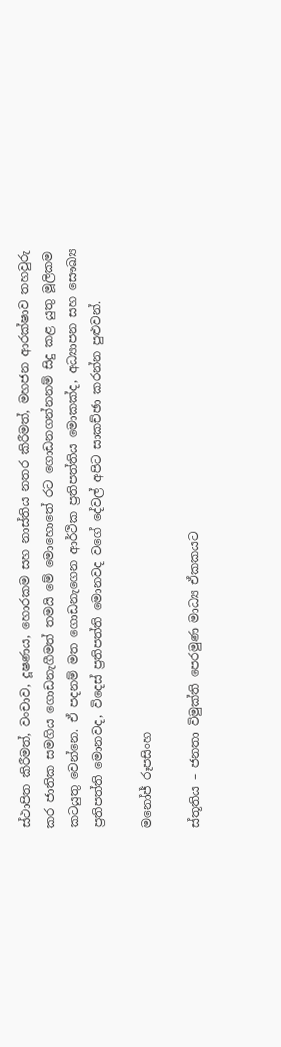ස්ථාපිත කිරීමත්, වංචාව, දූෂණය, හොරකම සහ නාස්තිය නතර කිරීමත්, මහජන ආරක්ෂාව තහවුරු කර ජාතික සමගිය ගොඩනැගීමත් තමයි මේ මොහොතේ රට ගොඩනගන්නනම් සිදු කළ යුතු මූලිකම කටයුතු වෙන්නෙ. ඒ පදනම් මත ගොඩනැගෙන ආර්ථික ප්‍රතිපත්තිය මොකක්ද, අධ්‍යාපන සහ සෞඛ්‍ය ප්‍රතිපත්ති මොනවද, විදෙස් ප්‍රතිපත්ති මොනවද වගේ දේවල් අපිට සාකච්ඡා කරන්න පුළුවන්.

මනෝජ් රූපසිංහ

ස්තූතිය – ජනතා විමුක්ති පෙරමුණ මාධ්‍ය ඒකකයට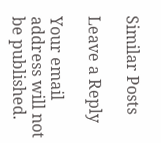Similar Posts

Leave a Reply

Your email address will not be published.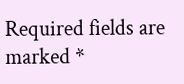Required fields are marked *